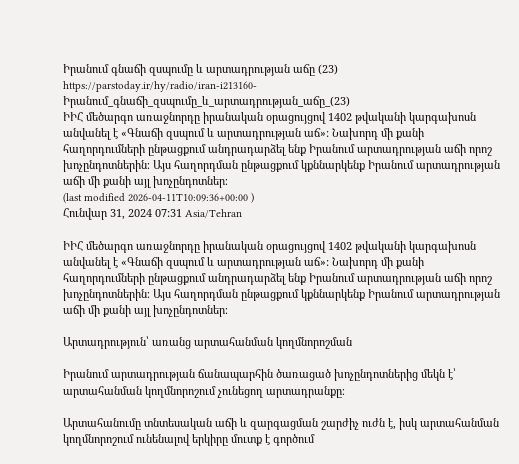Իրանում գնաճի զսպումը և արտադրության աճը (23)
https://parstoday.ir/hy/radio/iran-i213160-Իրանում_գնաճի_զսպումը_և_արտադրության_աճը_(23)
ԻԻՀ մեծարգո առաջնորդը իրանական օրացույցով 1402 թվականի կարգախոսն անվանել է «Գնաճի զսպում և արտադրության աճ»: Նախորդ մի քանի հաղորդումների ընթացքում անդրադարձել ենք Իրանում արտադրության աճի որոշ խոչընդոտներին։ Այս հաղորդման ընթացքում կքննարկենք Իրանում արտադրության աճի մի քանի այլ խոչընդոտներ։
(last modified 2026-04-11T10:09:36+00:00 )
Հունվար 31, 2024 07:31 Asia/Tehran

ԻԻՀ մեծարգո առաջնորդը իրանական օրացույցով 1402 թվականի կարգախոսն անվանել է «Գնաճի զսպում և արտադրության աճ»: Նախորդ մի քանի հաղորդումների ընթացքում անդրադարձել ենք Իրանում արտադրության աճի որոշ խոչընդոտներին։ Այս հաղորդման ընթացքում կքննարկենք Իրանում արտադրության աճի մի քանի այլ խոչընդոտներ։

Արտադրություն՝ առանց արտահանման կողմնորոշման

Իրանում արտադրության ճանապարհին ծառացած խոչընդոտներից մեկն է՝ արտահանման կողմնորոշում չունեցող արտադրանքը։

Արտահանումը տնտեսական աճի և զարգացման շարժիչ ուժն է, իսկ արտահանման կողմնորոշում ունենալով երկիրը մուտք է գործում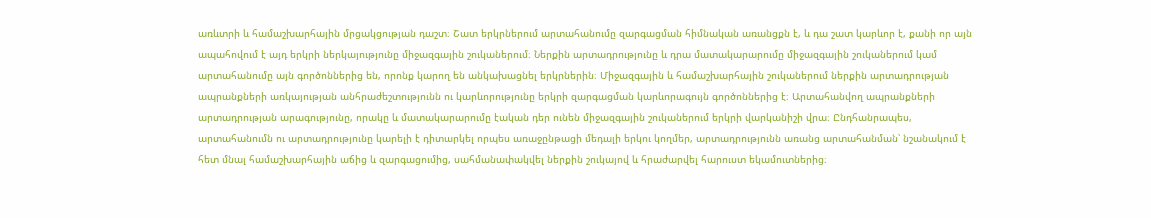առևտրի և համաշխարհային մրցակցության դաշտ։ Շատ երկրներում արտահանումը զարգացման հիմնական առանցքն է, և դա շատ կարևոր է, քանի որ այն ապահովում է այդ երկրի ներկայությունը միջազգային շուկաներում։ Ներքին արտադրությունը և դրա մատակարարումը միջազգային շուկաներում կամ արտահանումը այն գործոններից են, որոնք կարող են անկախացնել երկրներին։ Միջազգային և համաշխարհային շուկաներում ներքին արտադրության ապրանքների առկայության անհրաժեշտությունն ու կարևորությունը երկրի զարգացման կարևորագույն գործոններից է։ Արտահանվող ապրանքների արտադրության արագությունը, որակը և մատակարարումը էական դեր ունեն միջազգային շուկաներում երկրի վարկանիշի վրա։ Ընդհանրապես, արտահանումն ու արտադրությունը կարելի է դիտարկել որպես առաջընթացի մեդալի երկու կողմեր, արտադրությունն առանց արտահանման՝ նշանակում է հետ մնալ համաշխարհային աճից և զարգացումից, սահմանափակվել ներքին շուկայով և հրաժարվել հարուստ եկամուտներից։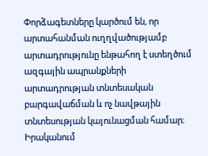Փորձագետները կարծում են, որ արտահանման ուղղվածությամբ արտադրությունը ենթահող է ստեղծում ազգային ապրանքների արտադրության տնտեսական բարգավաճման և ոչ նավթային տնտեսության կայունացման համար։ Իրականում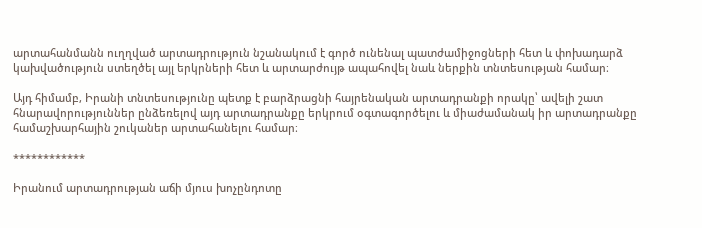արտահանմանն ուղղված արտադրություն նշանակում է գործ ունենալ պատժամիջոցների հետ և փոխադարձ կախվածություն ստեղծել այլ երկրների հետ և արտարժույթ ապահովել նաև ներքին տնտեսության համար։

Այդ հիմամբ, Իրանի տնտեսությունը պետք է բարձրացնի հայրենական արտադրանքի որակը՝ ավելի շատ հնարավորություններ ընձեռելով այդ արտադրանքը երկրում օգտագործելու և միաժամանակ իր արտադրանքը համաշխարհային շուկաներ արտահանելու համար։

************

Իրանում արտադրության աճի մյուս խոչընդոտը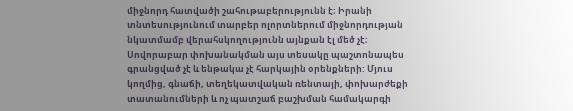միջնորդ հատվածի շահութաբերությունն է։ Իրանի տնտեսությունում տարբեր ոլորտներում միջնորդության նկատմամբ վերահսկողությունն այնքան էլ մեծ չէ։ Սովորաբար փոխանակման այս տեսակը պաշտոնապես գրանցված չէ և ենթակա չէ հարկային օրենքների: Մյուս կողմից, գնաճի, տեղեկատվական ռենտայի, փոխարժեքի տատանումների և ոչ պատշաճ բաշխման համակարգի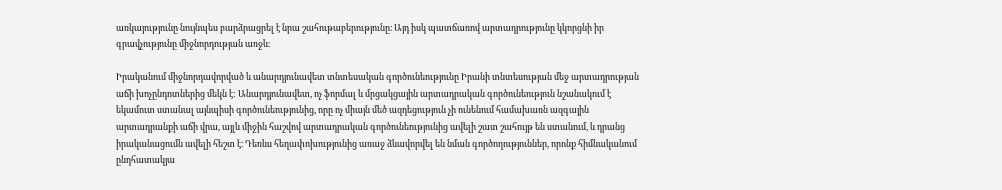առկայությունը նույնպես բարձրացրել է նրա շահութաբերությունը։ Այդ իսկ պատճառով արտադրությունը կկորցնի իր գրավչությունը միջնորդության առջև։

Իրականում միջնորդավորված և անարդյունավետ տնտեսական գործունեությունը Իրանի տնտեսության մեջ արտադրության աճի խոչընդոտներից մեկն է: Անարդյունավետ, ոչ ֆորմալ և մրցակցային արտադրական գործունեություն նշանակում է եկամուտ ստանալ այնպիսի գործունեությունից, որը ոչ միայն մեծ ազդեցություն չի ունենում համախառն ազգային արտադրանքի աճի վրա, այլև միջին հաշվով արտադրական գործունեությունից ավելի շատ շահույթ են ստանում, և դրանց իրականացումն ավելի հեշտ է։ Դեռևս հեղափոխությունից առաջ ձևավորվել են նման գործողություններ, որոնք հիմնականում ընդհատակյա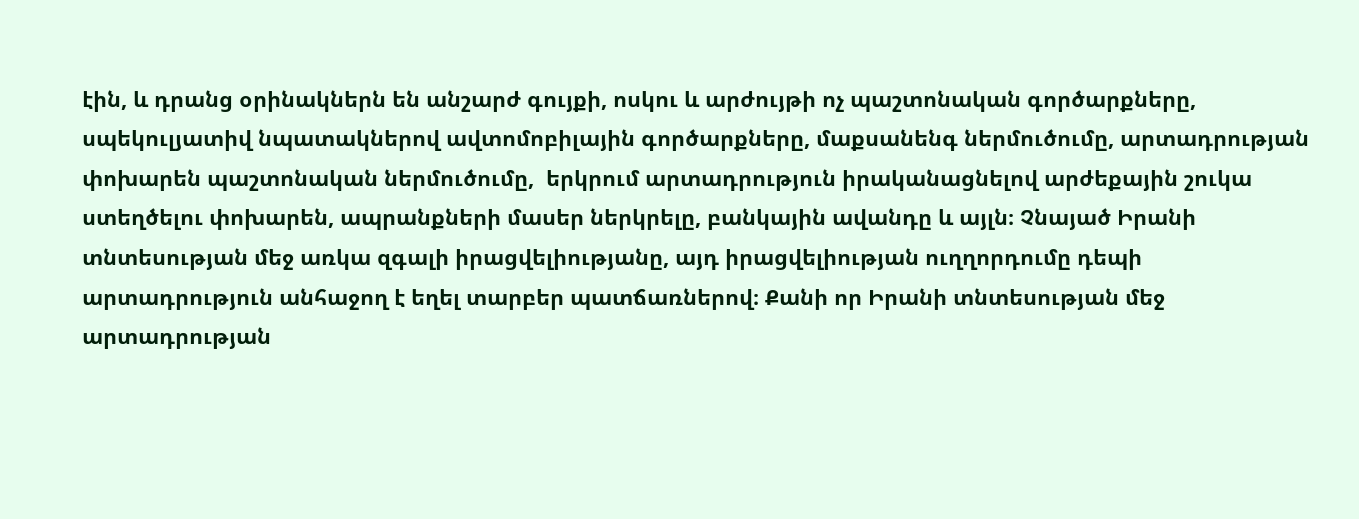էին, և դրանց օրինակներն են անշարժ գույքի, ոսկու և արժույթի ոչ պաշտոնական գործարքները, սպեկուլյատիվ նպատակներով ավտոմոբիլային գործարքները, մաքսանենգ ներմուծումը, արտադրության փոխարեն պաշտոնական ներմուծումը,  երկրում արտադրություն իրականացնելով արժեքային շուկա ստեղծելու փոխարեն, ապրանքների մասեր ներկրելը, բանկային ավանդը և այլն։ Չնայած Իրանի տնտեսության մեջ առկա զգալի իրացվելիությանը, այդ իրացվելիության ուղղորդումը դեպի արտադրություն անհաջող է եղել տարբեր պատճառներով։ Քանի որ Իրանի տնտեսության մեջ արտադրության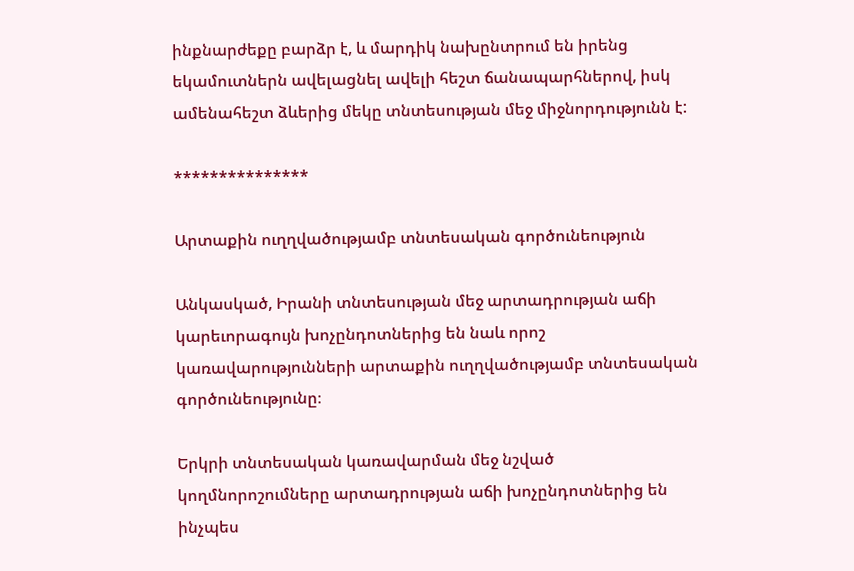ինքնարժեքը բարձր է, և մարդիկ նախընտրում են իրենց եկամուտներն ավելացնել ավելի հեշտ ճանապարհներով, իսկ ամենահեշտ ձևերից մեկը տնտեսության մեջ միջնորդությունն է:

***************

Արտաքին ուղղվածությամբ տնտեսական գործունեություն

Անկասկած, Իրանի տնտեսության մեջ արտադրության աճի կարեւորագույն խոչընդոտներից են նաև որոշ կառավարությունների արտաքին ուղղվածությամբ տնտեսական գործունեությունը։

Երկրի տնտեսական կառավարման մեջ նշված կողմնորոշումները արտադրության աճի խոչընդոտներից են ինչպես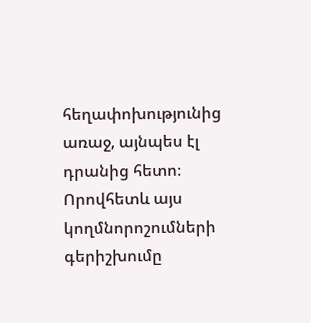հեղափոխությունից առաջ, այնպես էլ դրանից հետո։  Որովհետև այս կողմնորոշումների գերիշխումը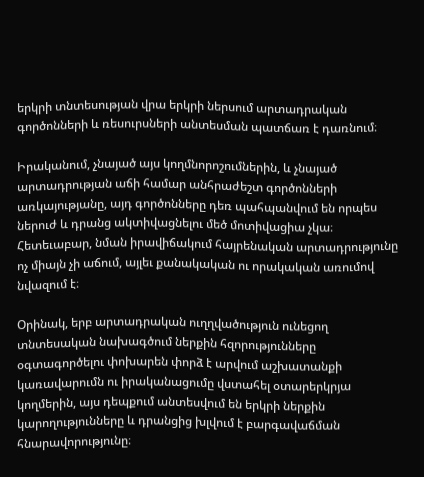երկրի տնտեսության վրա երկրի ներսում արտադրական գործոնների և ռեսուրսների անտեսման պատճառ է դառնում։

Իրականում, չնայած այս կողմնորոշումներին, և չնայած արտադրության աճի համար անհրաժեշտ գործոնների առկայությանը, այդ գործոնները դեռ պահպանվում են որպես ներուժ և դրանց ակտիվացնելու մեծ մոտիվացիա չկա։ Հետեւաբար, նման իրավիճակում հայրենական արտադրությունը ոչ միայն չի աճում, այլեւ քանակական ու որակական առումով նվազում է։

Օրինակ, երբ արտադրական ուղղվածություն ունեցող տնտեսական նախագծում ներքին հզորությունները օգտագործելու փոխարեն փորձ է արվում աշխատանքի կառավարումն ու իրականացումը վստահել օտարերկրյա կողմերին, այս դեպքում անտեսվում են երկրի ներքին կարողությունները և դրանցից խլվում է բարգավաճման հնարավորությունը։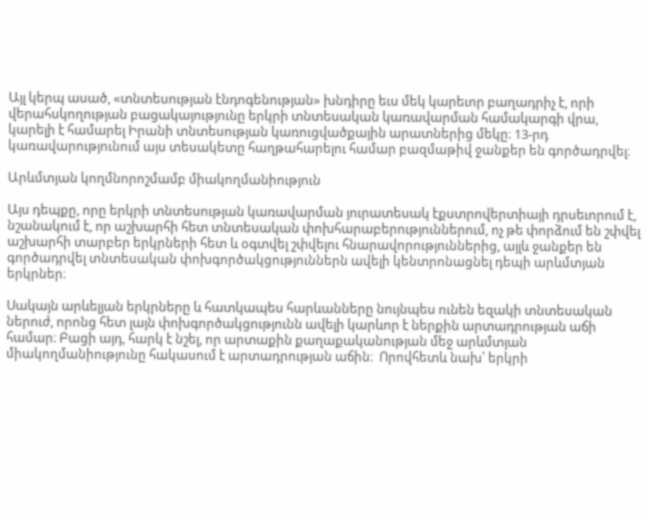Այլ կերպ ասած, «տնտեսության էնդոգենության» խնդիրը եւս մեկ կարեւոր բաղադրիչ է, որի վերահսկողության բացակայությունը երկրի տնտեսական կառավարման համակարգի վրա, կարելի է համարել Իրանի տնտեսության կառուցվածքային արատներից մեկը։ 13-րդ կառավարությունում այս տեսակետը հաղթահարելու համար բազմաթիվ ջանքեր են գործադրվել։

Արևմտյան կողմնորոշմամբ միակողմանիություն

Այս դեպքը, որը երկրի տնտեսության կառավարման յուրատեսակ էքստրովերտիայի դրսեւորում է, նշանակում է, որ աշխարհի հետ տնտեսական փոխհարաբերություններում, ոչ թե փորձում են շփվել աշխարհի տարբեր երկրների հետ և օգտվել շփվելու հնարավորություններից, այլև ջանքեր են գործադրվել տնտեսական փոխգործակցություններն ավելի կենտրոնացնել դեպի արևմտյան երկրներ։

Սակայն արևելյան երկրները և հատկապես հարևանները նույնպես ունեն եզակի տնտեսական ներուժ, որոնց հետ լայն փոխգործակցությունն ավելի կարևոր է ներքին արտադրության աճի համար։ Բացի այդ, հարկ է նշել, որ արտաքին քաղաքականության մեջ արևմտյան միակողմանիությունը հակասում է արտադրության աճին։  Որովհետև նախ՝ երկրի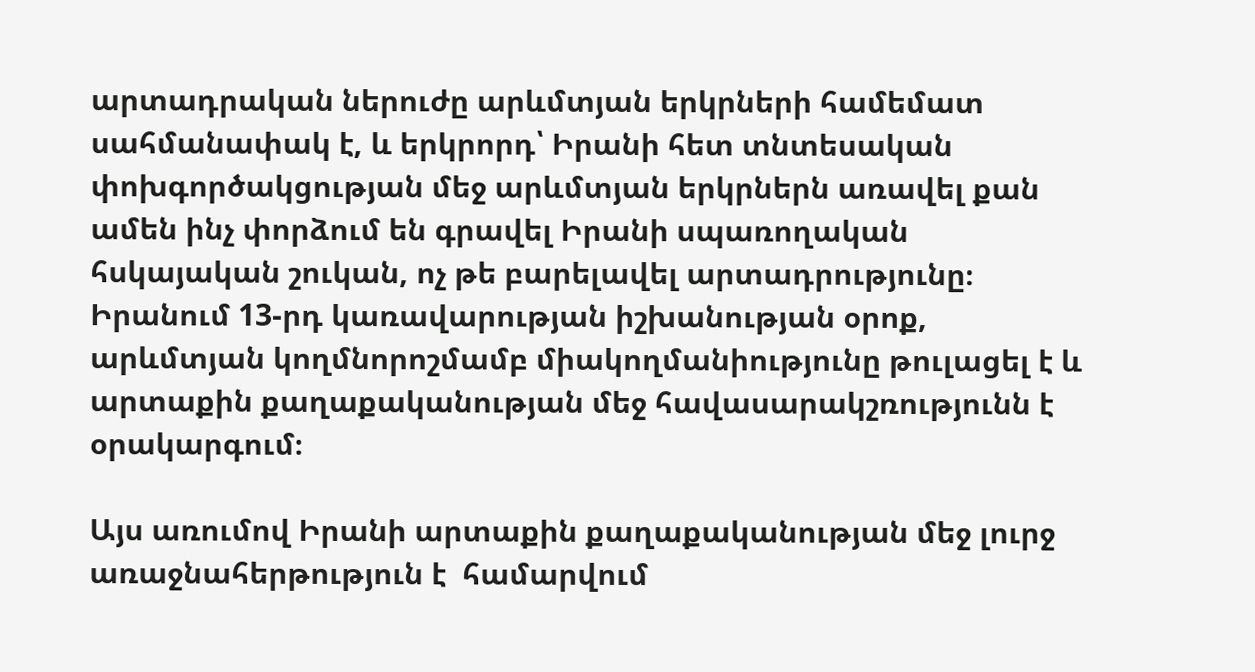արտադրական ներուժը արևմտյան երկրների համեմատ սահմանափակ է, և երկրորդ՝ Իրանի հետ տնտեսական փոխգործակցության մեջ արևմտյան երկրներն առավել քան ամեն ինչ փորձում են գրավել Իրանի սպառողական հսկայական շուկան, ոչ թե բարելավել արտադրությունը։ Իրանում 13-րդ կառավարության իշխանության օրոք, արևմտյան կողմնորոշմամբ միակողմանիությունը թուլացել է և արտաքին քաղաքականության մեջ հավասարակշռությունն է օրակարգում։

Այս առումով Իրանի արտաքին քաղաքականության մեջ լուրջ առաջնահերթություն է  համարվում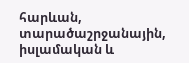հարևան, տարածաշրջանային, իսլամական և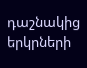դաշնակից երկրների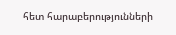հետ հարաբերությունների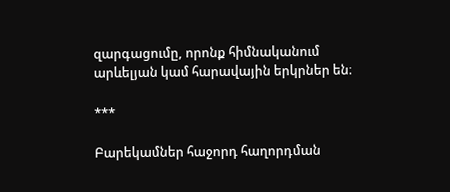զարգացումը, որոնք հիմնականում արևելյան կամ հարավային երկրներ են։

***

Բարեկամներ հաջորդ հաղորդման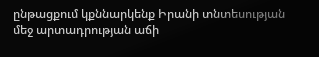ընթացքում կքննարկենք Իրանի տնտեսության մեջ արտադրության աճի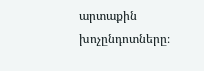արտաքին խոչընդոտները։